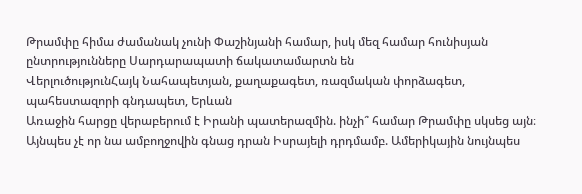Թրամփը հիմա ժամանակ չունի Փաշինյանի համար, իսկ մեզ համար հունիսյան ընտրությունները Սարդարապատի ճակատամարտն են
ՎերլուծությունՀայկ Նահապետյան, քաղաքագետ, ռազմական փորձագետ, պահեստազորի գնդապետ, Երևան
Առաջին հարցը վերաբերում է Իրանի պատերազմին. ինչի՞ համար Թրամփը սկսեց այն։ Այնպես չէ որ նա ամբողջովին գնաց դրան Իսրայելի դրդմամբ. Ամերիկային նույնպես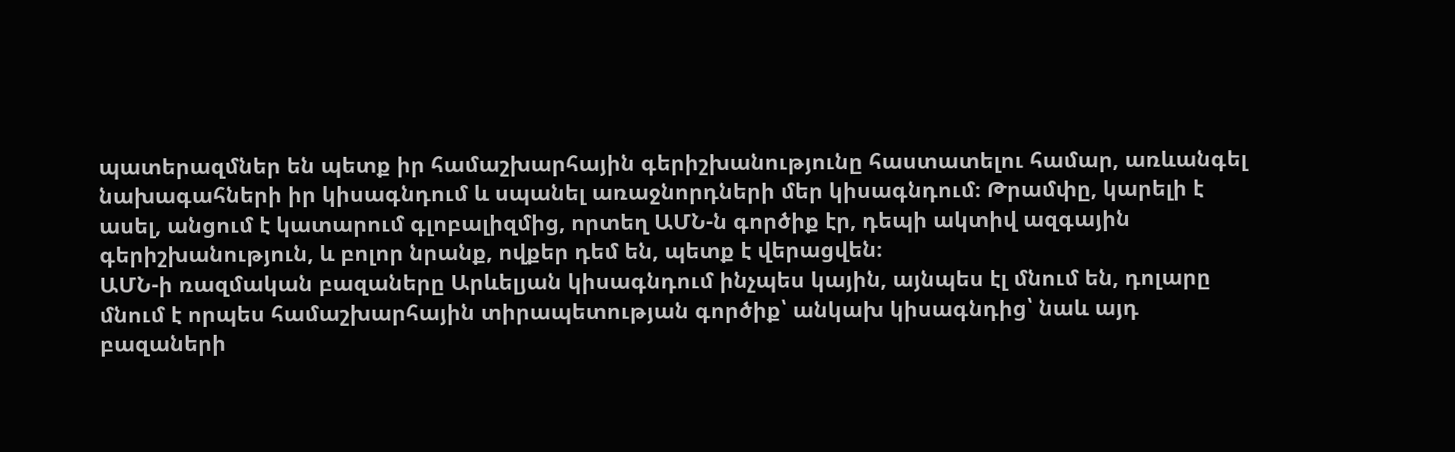պատերազմներ են պետք իր համաշխարհային գերիշխանությունը հաստատելու համար, առևանգել նախագահների իր կիսագնդում և սպանել առաջնորդների մեր կիսագնդում։ Թրամփը, կարելի է ասել, անցում է կատարում գլոբալիզմից, որտեղ ԱՄՆ-ն գործիք էր, դեպի ակտիվ ազգային գերիշխանություն, և բոլոր նրանք, ովքեր դեմ են, պետք է վերացվեն։
ԱՄՆ-ի ռազմական բազաները Արևելյան կիսագնդում ինչպես կային, այնպես էլ մնում են, դոլարը մնում է որպես համաշխարհային տիրապետության գործիք՝ անկախ կիսագնդից՝ նաև այդ բազաների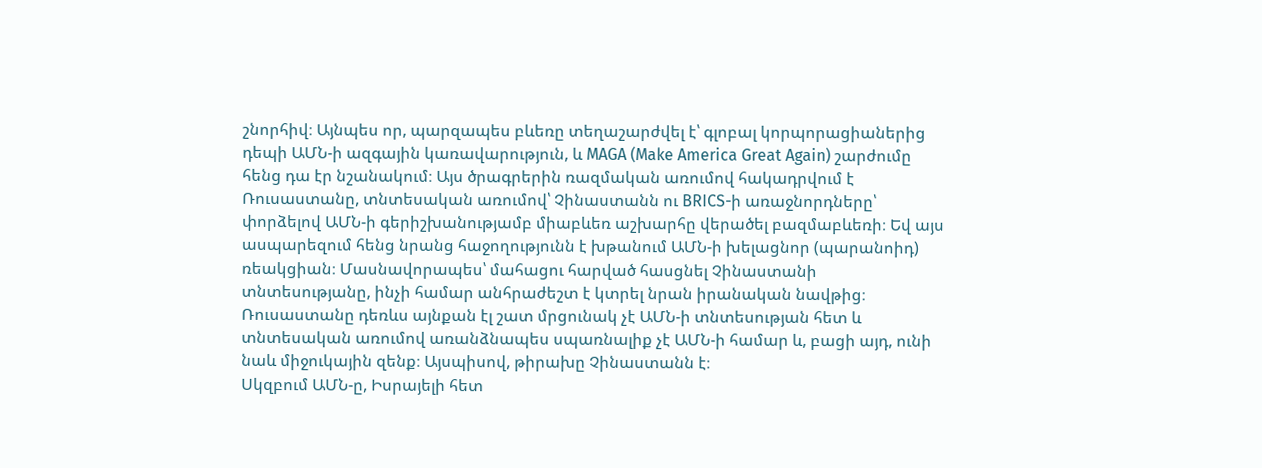շնորհիվ։ Այնպես որ, պարզապես բևեռը տեղաշարժվել է՝ գլոբալ կորպորացիաներից դեպի ԱՄՆ-ի ազգային կառավարություն, և MAGA (Make America Great Again) շարժումը հենց դա էր նշանակում։ Այս ծրագրերին ռազմական առումով հակադրվում է Ռուսաստանը, տնտեսական առումով՝ Չինաստանն ու BRICS-ի առաջնորդները՝ փորձելով ԱՄՆ-ի գերիշխանությամբ միաբևեռ աշխարհը վերածել բազմաբևեռի։ Եվ այս ասպարեզում հենց նրանց հաջողությունն է խթանում ԱՄՆ-ի խելացնոր (պարանոիդ) ռեակցիան։ Մասնավորապես՝ մահացու հարված հասցնել Չինաստանի տնտեսությանը, ինչի համար անհրաժեշտ է կտրել նրան իրանական նավթից։ Ռուսաստանը դեռևս այնքան էլ շատ մրցունակ չէ ԱՄՆ-ի տնտեսության հետ և տնտեսական առումով առանձնապես սպառնալիք չէ ԱՄՆ-ի համար և, բացի այդ, ունի նաև միջուկային զենք։ Այսպիսով, թիրախը Չինաստանն է։
Սկզբում ԱՄՆ-ը, Իսրայելի հետ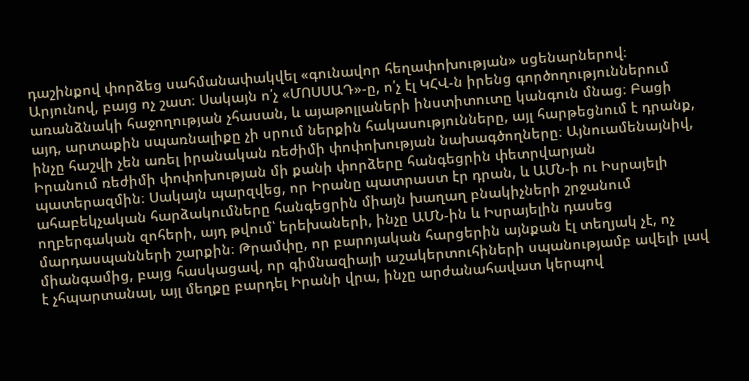դաշինքով փորձեց սահմանափակվել «գունավոր հեղափոխության» սցենարներով։ Արյունով, բայց ոչ շատ։ Սակայն ո՛չ «ՄՈՍՍԱԴ»-ը, ո՛չ էլ ԿՀՎ-ն իրենց գործողություններում առանձնակի հաջողության չհասան, և այաթոլլաների ինստիտուտը կանգուն մնաց։ Բացի այդ, արտաքին սպառնալիքը չի սրում ներքին հակասությունները, այլ հարթեցնում է դրանք, ինչը հաշվի չեն առել իրանական ռեժիմի փոփոխության նախագծողները։ Այնուամենայնիվ, Իրանում ռեժիմի փոփոխության մի քանի փորձերը հանգեցրին փետրվարյան պատերազմին։ Սակայն պարզվեց, որ Իրանը պատրաստ էր դրան, և ԱՄՆ-ի ու Իսրայելի ահաբեկչական հարձակումները հանգեցրին միայն խաղաղ բնակիչների շրջանում ողբերգական զոհերի, այդ թվում՝ երեխաների, ինչը ԱՄՆ-ին և Իսրայելին դասեց մարդասպանների շարքին։ Թրամփը, որ բարոյական հարցերին այնքան էլ տեղյակ չէ, ոչ միանգամից, բայց հասկացավ, որ գիմնազիայի աշակերտուհիների սպանությամբ ավելի լավ է չհպարտանալ, այլ մեղքը բարդել Իրանի վրա, ինչը արժանահավատ կերպով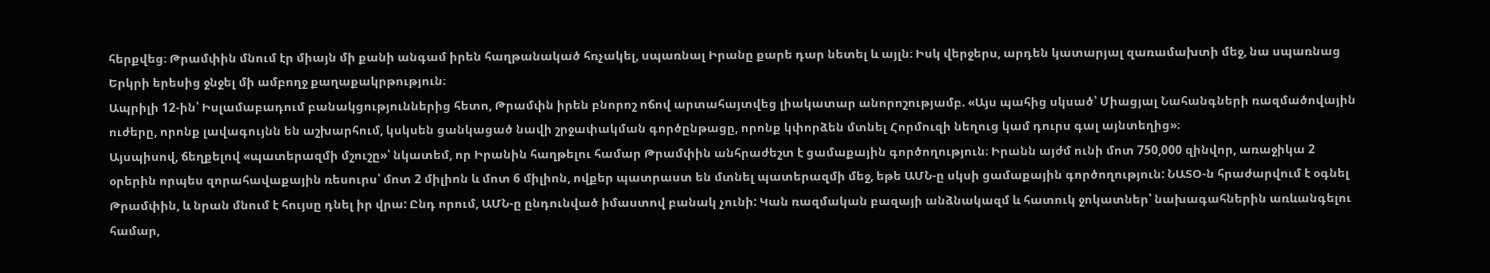հերքվեց։ Թրամփին մնում էր միայն մի քանի անգամ իրեն հաղթանակած հռչակել, սպառնալ Իրանը քարե դար նետել և այլն։ Իսկ վերջերս, արդեն կատարյալ զառամախտի մեջ, նա սպառնաց Երկրի երեսից ջնջել մի ամբողջ քաղաքակրթություն։
Ապրիլի 12-ին՝ Իսլամաբադում բանակցություններից հետո, Թրամփն իրեն բնորոշ ոճով արտահայտվեց լիակատար անորոշությամբ. «Այս պահից սկսած՝ Միացյալ Նահանգների ռազմածովային ուժերը, որոնք լավագույնն են աշխարհում, կսկսեն ցանկացած նավի շրջափակման գործընթացը, որոնք կփորձեն մտնել Հորմուզի նեղուց կամ դուրս գալ այնտեղից»։
Այսպիսով, ճեղքելով «պատերազմի մշուշը»՝ նկատեմ, որ Իրանին հաղթելու համար Թրամփին անհրաժեշտ է ցամաքային գործողություն։ Իրանն այժմ ունի մոտ 750,000 զինվոր, առաջիկա 2 օրերին որպես զորահավաքային ռեսուրս՝ մոտ 2 միլիոն և մոտ 6 միլիոն, ովքեր պատրաստ են մտնել պատերազմի մեջ, եթե ԱՄՆ-ը սկսի ցամաքային գործողություն: ՆԱՏՕ-ն հրաժարվում է օգնել Թրամփին, և նրան մնում է հույսը դնել իր վրա: Ընդ որում, ԱՄՆ-ը ընդունված իմաստով բանակ չունի: Կան ռազմական բազայի անձնակազմ և հատուկ ջոկատներ՝ նախագահներին առևանգելու համար,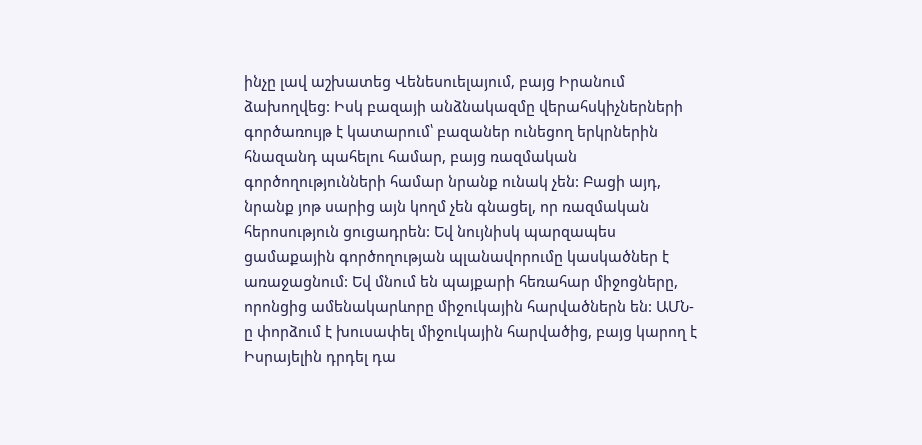ինչը լավ աշխատեց Վենեսուելայում, բայց Իրանում ձախողվեց: Իսկ բազայի անձնակազմը վերահսկիչներների գործառույթ է կատարում՝ բազաներ ունեցող երկրներին հնազանդ պահելու համար, բայց ռազմական գործողությունների համար նրանք ունակ չեն: Բացի այդ, նրանք յոթ սարից այն կողմ չեն գնացել, որ ռազմական հերոսություն ցուցադրեն: Եվ նույնիսկ պարզապես ցամաքային գործողության պլանավորումը կասկածներ է առաջացնում: Եվ մնում են պայքարի հեռահար միջոցները, որոնցից ամենակարևորը միջուկային հարվածներն են: ԱՄՆ-ը փորձում է խուսափել միջուկային հարվածից, բայց կարող է Իսրայելին դրդել դա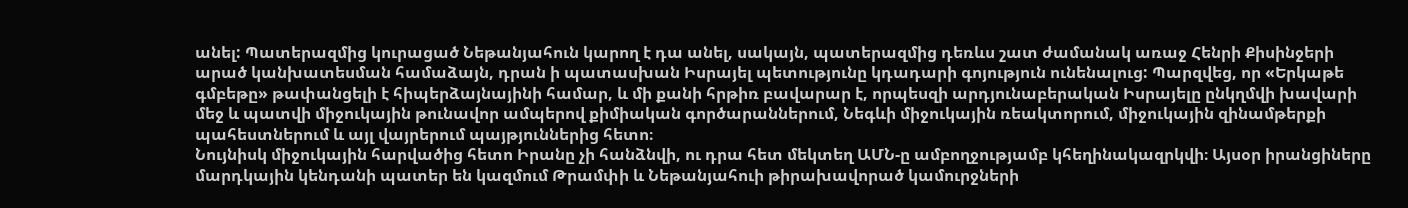անել: Պատերազմից կուրացած Նեթանյահուն կարող է դա անել, սակայն, պատերազմից դեռևս շատ ժամանակ առաջ Հենրի Քիսինջերի արած կանխատեսման համաձայն, դրան ի պատասխան Իսրայել պետությունը կդադարի գոյություն ունենալուց: Պարզվեց, որ «Երկաթե գմբեթը» թափանցելի է հիպերձայնայինի համար, և մի քանի հրթիռ բավարար է, որպեսզի արդյունաբերական Իսրայելը ընկղմվի խավարի մեջ և պատվի միջուկային թունավոր ամպերով քիմիական գործարաններում, Նեգևի միջուկային ռեակտորում, միջուկային զինամթերքի պահեստներում և այլ վայրերում պայթյուններից հետո։
Նույնիսկ միջուկային հարվածից հետո Իրանը չի հանձնվի, ու դրա հետ մեկտեղ ԱՄՆ-ը ամբողջությամբ կհեղինակազրկվի։ Այսօր իրանցիները մարդկային կենդանի պատեր են կազմում Թրամփի և Նեթանյահուի թիրախավորած կամուրջների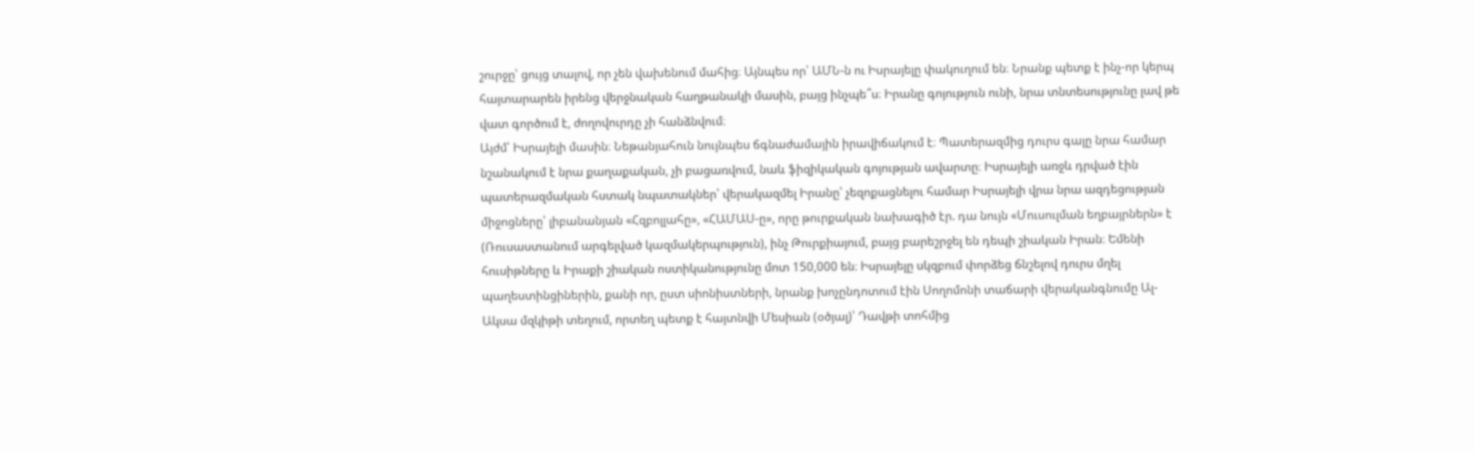շուրջը՝ ցույց տալով, որ չեն վախենում մահից։ Այնպես որ՝ ԱՄՆ-ն ու Իսրայելը փակուղում են։ Նրանք պետք է ինչ-որ կերպ հայտարարեն իրենց վերջնական հաղթանակի մասին, բայց ինչպե՞ս։ Իրանը գոյություն ունի, նրա տնտեսությունը լավ թե վատ գործում է, ժողովուրդը չի հանձնվում։
Այժմ՝ Իսրայելի մասին։ Նեթանյահուն նույնպես ճգնաժամային իրավիճակում է։ Պատերազմից դուրս գալը նրա համար նշանակում է նրա քաղաքական, չի բացառվում, նաև ֆիզիկական գոյության ավարտը։ Իսրայելի առջև դրված էին պատերազմական հստակ նպատակներ՝ վերակազմել Իրանը՝ չեզոքացնելու համար Իսրայելի վրա նրա ազդեցության միջոցները՝ լիբանանյան «Հզբոլլահը», «ՀԱՄԱՍ-ը», որը թուրքական նախագիծ էր. դա նույն «Մուսուլման եղբայրներն» է (Ռուսաստանում արգելված կազմակերպություն), ինչ Թուրքիայում, բայց բարեշրջել են դեպի շիական Իրան։ Եմենի հուսիթները և Իրաքի շիական ոստիկանությունը մոտ 150,000 են։ Իսրայելը սկզբում փորձեց ճնշելով դուրս մղել պաղեստինցիներին, քանի որ, ըստ սիոնիստների, նրանք խոչընդոտում էին Սողոմոնի տաճարի վերականգնումը Ալ-Ակսա մզկիթի տեղում, որտեղ պետք է հայտնվի Մեսիան (օծյալ)՝ Դավթի տոհմից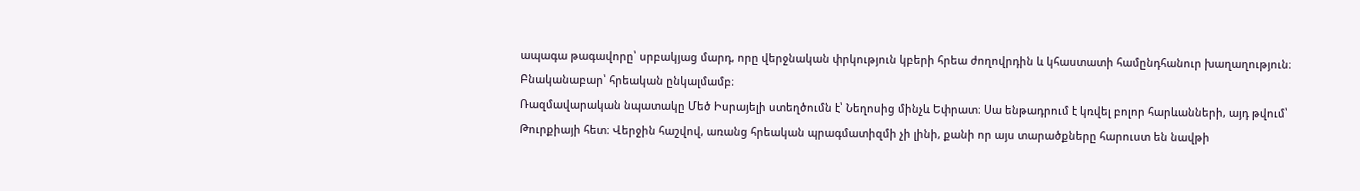ապագա թագավորը՝ սրբակյաց մարդ, որը վերջնական փրկություն կբերի հրեա ժողովրդին և կհաստատի համընդհանուր խաղաղություն։ Բնականաբար՝ հրեական ընկալմամբ։
Ռազմավարական նպատակը Մեծ Իսրայելի ստեղծումն է՝ Նեղոսից մինչև Եփրատ։ Սա ենթադրում է կռվել բոլոր հարևանների, այդ թվում՝ Թուրքիայի հետ։ Վերջին հաշվով, առանց հրեական պրագմատիզմի չի լինի, քանի որ այս տարածքները հարուստ են նավթի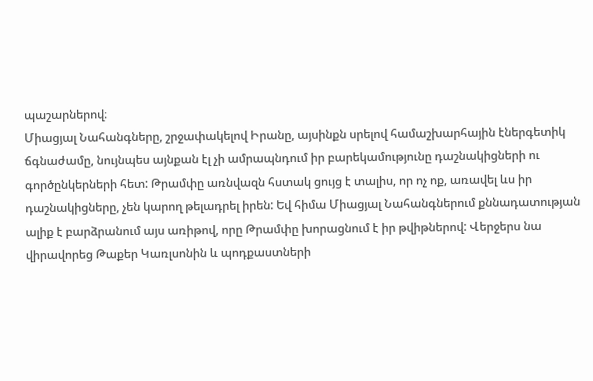պաշարներով։
Միացյալ Նահանգները, շրջափակելով Իրանը, այսինքն սրելով համաշխարհային էներգետիկ ճգնաժամը, նույնպես այնքան էլ չի ամրապնդում իր բարեկամությունը դաշնակիցների ու գործընկերների հետ: Թրամփը առնվազն հստակ ցույց է տալիս, որ ոչ ոք, առավել ևս իր դաշնակիցները, չեն կարող թելադրել իրեն: Եվ հիմա Միացյալ Նահանգներում քննադատության ալիք է բարձրանում այս առիթով, որը Թրամփը խորացնում է իր թվիթներով: Վերջերս նա վիրավորեց Թաքեր Կառլսոնին և պոդքաստների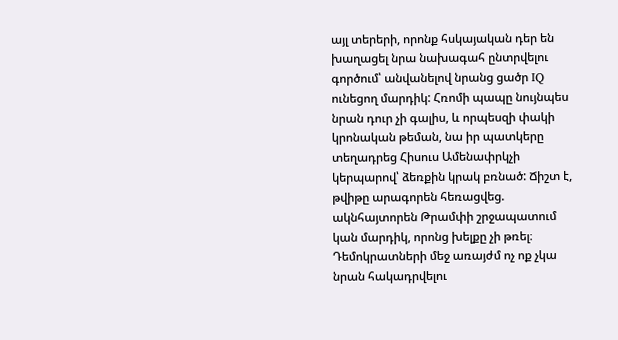այլ տերերի, որոնք հսկայական դեր են խաղացել նրա նախագահ ընտրվելու գործում՝ անվանելով նրանց ցածր IQ ունեցող մարդիկ: Հռոմի պապը նույնպես նրան դուր չի գալիս, և որպեսզի փակի կրոնական թեման, նա իր պատկերը տեղադրեց Հիսուս Ամենափրկչի կերպարով՝ ձեռքին կրակ բռնած: Ճիշտ է, թվիթը արագորեն հեռացվեց. ակնհայտորեն Թրամփի շրջապատում կան մարդիկ, որոնց խելքը չի թռել։ Դեմոկրատների մեջ առայժմ ոչ ոք չկա նրան հակադրվելու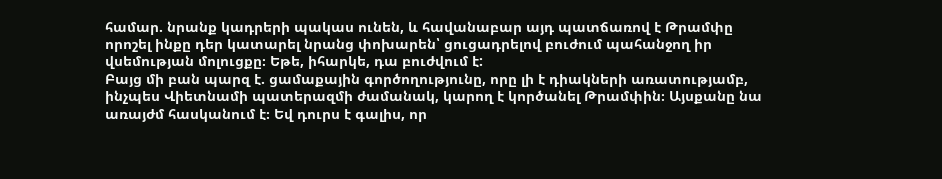համար. նրանք կադրերի պակաս ունեն, և հավանաբար այդ պատճառով է Թրամփը որոշել ինքը դեր կատարել նրանց փոխարեն՝ ցուցադրելով բուժում պահանջող իր վսեմության մոլուցքը։ Եթե, իհարկե, դա բուժվում է:
Բայց մի բան պարզ է. ցամաքային գործողությունը, որը լի է դիակների առատությամբ, ինչպես Վիետնամի պատերազմի ժամանակ, կարող է կործանել Թրամփին։ Այսքանը նա առայժմ հասկանում է։ Եվ դուրս է գալիս, որ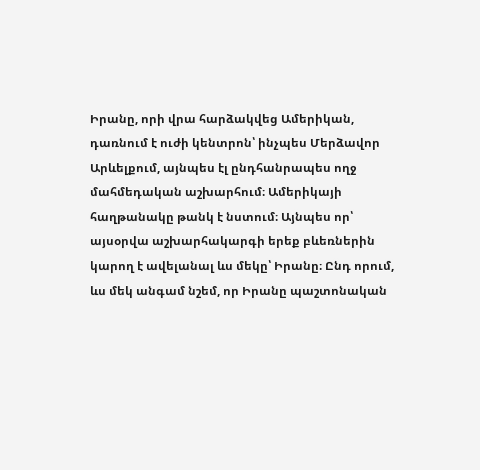Իրանը, որի վրա հարձակվեց Ամերիկան, դառնում է ուժի կենտրոն՝ ինչպես Մերձավոր Արևելքում, այնպես էլ ընդհանրապես ողջ մահմեդական աշխարհում։ Ամերիկայի հաղթանակը թանկ է նստում։ Այնպես որ՝ այսօրվա աշխարհակարգի երեք բևեռներին կարող է ավելանալ ևս մեկը՝ Իրանը։ Ընդ որում, ևս մեկ անգամ նշեմ, որ Իրանը պաշտոնական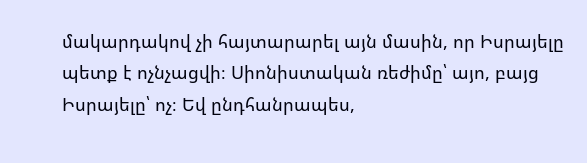մակարդակով չի հայտարարել այն մասին, որ Իսրայելը պետք է ոչնչացվի։ Սիոնիստական ռեժիմը՝ այո, բայց Իսրայելը՝ ոչ։ Եվ ընդհանրապես,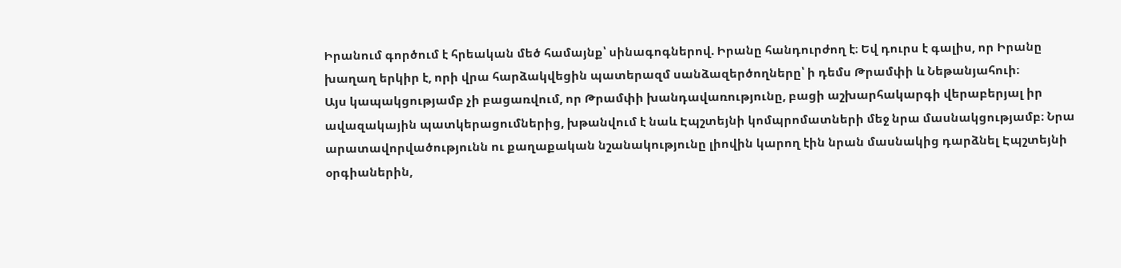Իրանում գործում է հրեական մեծ համայնք՝ սինագոգներով. Իրանը հանդուրժող է։ Եվ դուրս է գալիս, որ Իրանը խաղաղ երկիր է, որի վրա հարձակվեցին պատերազմ սանձազերծողները՝ ի դեմս Թրամփի և Նեթանյահուի։
Այս կապակցությամբ չի բացառվում, որ Թրամփի խանդավառությունը, բացի աշխարհակարգի վերաբերյալ իր ավազակային պատկերացումներից, խթանվում է նաև Էպշտեյնի կոմպրոմատների մեջ նրա մասնակցությամբ։ Նրա արատավորվածությունն ու քաղաքական նշանակությունը լիովին կարող էին նրան մասնակից դարձնել Էպշտեյնի օրգիաներին,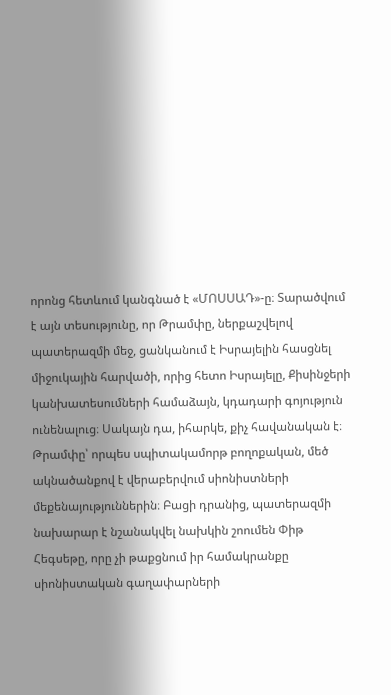որոնց հետևում կանգնած է «ՄՈՍՍԱԴ»-ը։ Տարածվում է այն տեսությունը, որ Թրամփը, ներքաշվելով պատերազմի մեջ, ցանկանում է Իսրայելին հասցնել միջուկային հարվածի, որից հետո Իսրայելը, Քիսինջերի կանխատեսումների համաձայն, կդադարի գոյություն ունենալուց։ Սակայն դա, իհարկե, քիչ հավանական է։ Թրամփը՝ որպես սպիտակամորթ բողոքական, մեծ ակնածանքով է վերաբերվում սիոնիստների մեքենայություններին։ Բացի դրանից, պատերազմի նախարար է նշանակվել նախկին շոումեն Փիթ Հեգսեթը, որը չի թաքցնում իր համակրանքը սիոնիստական գաղափարների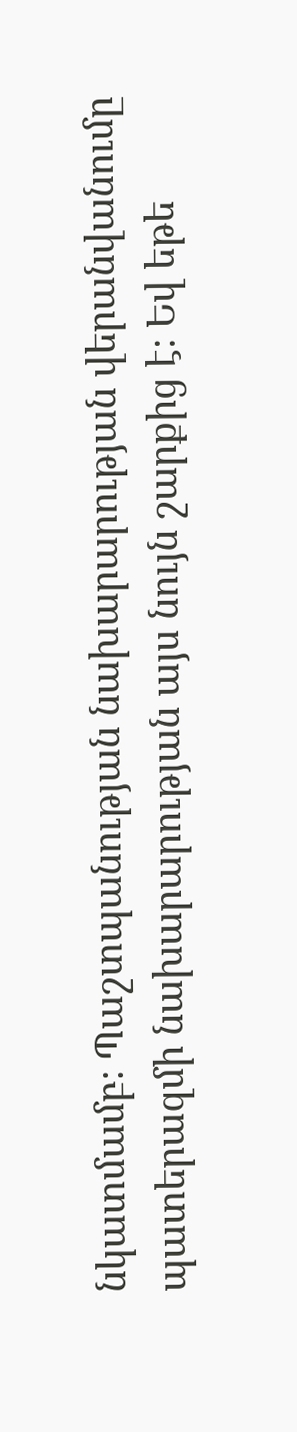նկատմամբ։ Պաշտպանության նախարարության վերանվանումը պատերազմի նախարարության այս նույն շարքից է։ Եվ եթե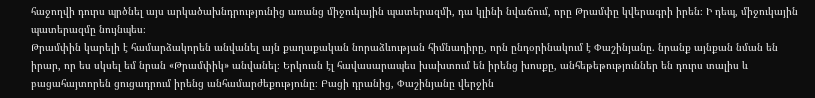հաջողվի դուրս պրծնել այս արկածախնդրությունից առանց միջուկային պատերազմի, դա կլինի նվաճում, որը Թրամփը կվերագրի իրեն։ Ի դեպ, միջուկային պատերազմը նույնպես։
Թրամփին կարելի է համարձակորեն անվանել այն քաղաքական նորաձևության հիմնադիրը, որն ընդօրինակում է Փաշինյանը. նրանք այնքան նման են իրար, որ ես սկսել եմ նրան «Թրամփիկ» անվանել։ Երկուսն էլ հավասարապես խախտում են իրենց խոսքը, անհեթեթություններ են դուրս տալիս և բացահայտորեն ցուցադրում իրենց անհամարժեքությունը։ Բացի դրանից, Փաշինյանը վերջին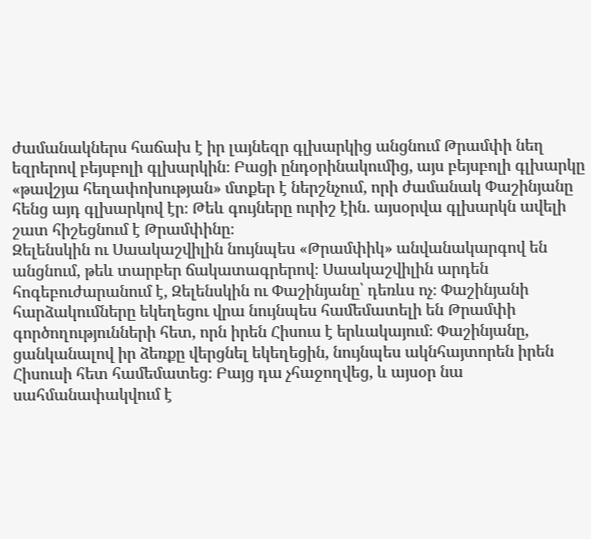ժամանակներս հաճախ է իր լայնեզր գլխարկից անցնում Թրամփի նեղ եզրերով բեյսբոլի գլխարկին։ Բացի ընդօրինակումից, այս բեյսբոլի գլխարկը «թավշյա հեղափոխության» մտքեր է ներշնչում, որի ժամանակ Փաշինյանը հենց այդ գլխարկով էր։ Թեև գույները ուրիշ էին. այսօրվա գլխարկն ավելի շատ հիշեցնում է Թրամփինը։
Զելենսկին ու Սաակաշվիլին նույնպես «Թրամփիկ» անվանակարգով են անցնում, թեև տարբեր ճակատագրերով։ Սաակաշվիլին արդեն հոգեբուժարանում է, Զելենսկին ու Փաշինյանը՝ դեռևս ոչ։ Փաշինյանի հարձակումները եկեղեցու վրա նույնպես համեմատելի են Թրամփի գործողությունների հետ, որն իրեն Հիսուս է երևակայում։ Փաշինյանը, ցանկանալով իր ձեռքը վերցնել եկեղեցին, նույնպես ակնհայտորեն իրեն Հիսուսի հետ համեմատեց։ Բայց դա չհաջողվեց, և այսօր նա սահմանափակվում է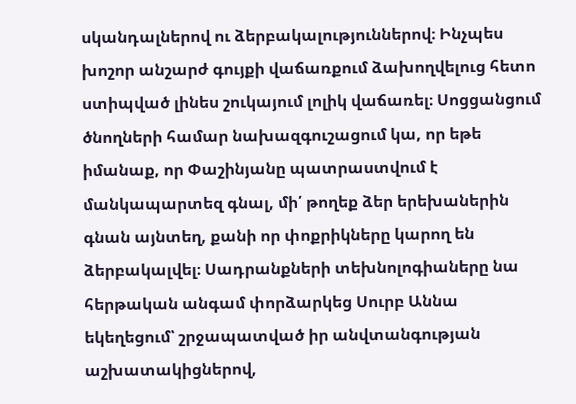սկանդալներով ու ձերբակալություններով։ Ինչպես խոշոր անշարժ գույքի վաճառքում ձախողվելուց հետո ստիպված լինես շուկայում լոլիկ վաճառել։ Սոցցանցում ծնողների համար նախազգուշացում կա, որ եթե իմանաք, որ Փաշինյանը պատրաստվում է մանկապարտեզ գնալ, մի՛ թողեք ձեր երեխաներին գնան այնտեղ, քանի որ փոքրիկները կարող են ձերբակալվել։ Սադրանքների տեխնոլոգիաները նա հերթական անգամ փորձարկեց Սուրբ Աննա եկեղեցում՝ շրջապատված իր անվտանգության աշխատակիցներով,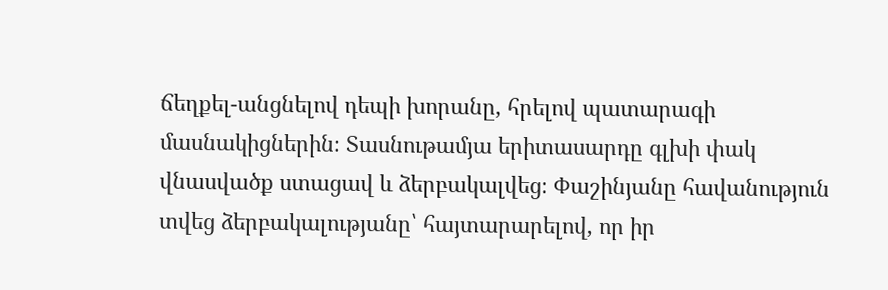ճեղքել-անցնելով դեպի խորանը, հրելով պատարագի մասնակիցներին։ Տասնութամյա երիտասարդը գլխի փակ վնասվածք ստացավ և ձերբակալվեց։ Փաշինյանը հավանություն տվեց ձերբակալությանը՝ հայտարարելով, որ իր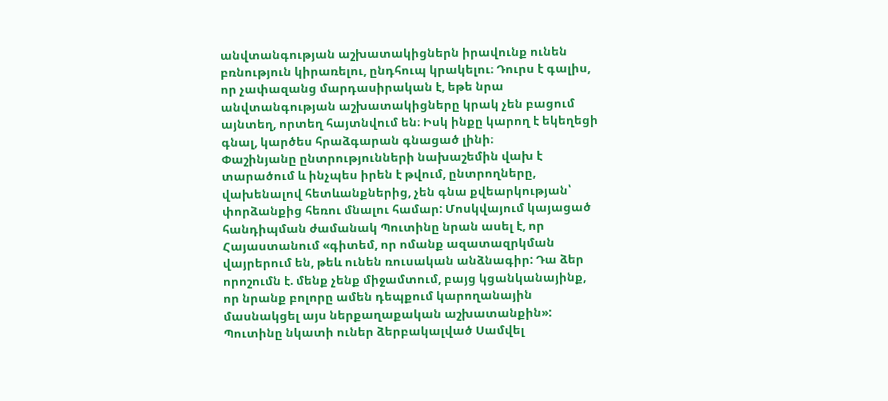անվտանգության աշխատակիցներն իրավունք ունեն բռնություն կիրառելու, ընդհուպ կրակելու։ Դուրս է գալիս, որ չափազանց մարդասիրական է, եթե նրա անվտանգության աշխատակիցները կրակ չեն բացում այնտեղ, որտեղ հայտնվում են։ Իսկ ինքը կարող է եկեղեցի գնալ, կարծես հրաձգարան գնացած լինի։
Փաշինյանը ընտրությունների նախաշեմին վախ է տարածում և ինչպես իրեն է թվում, ընտրողները, վախենալով հետևանքներից, չեն գնա քվեարկության՝ փորձանքից հեռու մնալու համար: Մոսկվայում կայացած հանդիպման ժամանակ Պուտինը նրան ասել է, որ Հայաստանում «գիտեմ, որ ոմանք ազատազրկման վայրերում են, թեև ունեն ռուսական անձնագիր: Դա ձեր որոշումն է. մենք չենք միջամտում, բայց կցանկանայինք, որ նրանք բոլորը ամեն դեպքում կարողանային մասնակցել այս ներքաղաքական աշխատանքին»: Պուտինը նկատի ուներ ձերբակալված Սամվել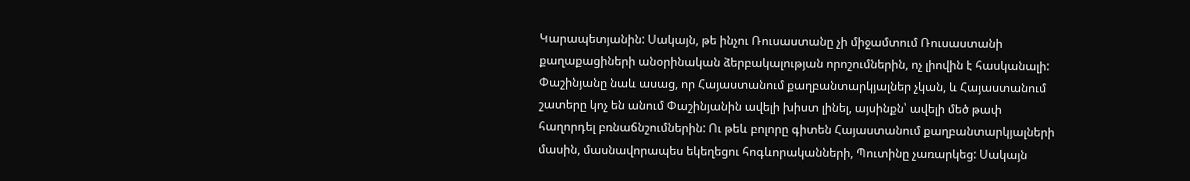Կարապետյանին: Սակայն, թե ինչու Ռուսաստանը չի միջամտում Ռուսաստանի քաղաքացիների անօրինական ձերբակալության որոշումներին, ոչ լիովին է հասկանալի: Փաշինյանը նաև ասաց, որ Հայաստանում քաղբանտարկյալներ չկան, և Հայաստանում շատերը կոչ են անում Փաշինյանին ավելի խիստ լինել, այսինքն՝ ավելի մեծ թափ հաղորդել բռնաճնշումներին: Ու թեև բոլորը գիտեն Հայաստանում քաղբանտարկյալների մասին, մասնավորապես եկեղեցու հոգևորականների, Պուտինը չառարկեց: Սակայն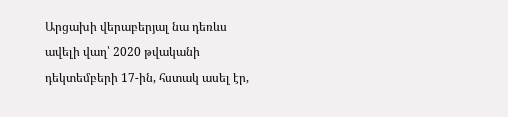Արցախի վերաբերյալ նա դեռևս ավելի վաղ՝ 2020 թվականի դեկտեմբերի 17-ին, հստակ ասել էր,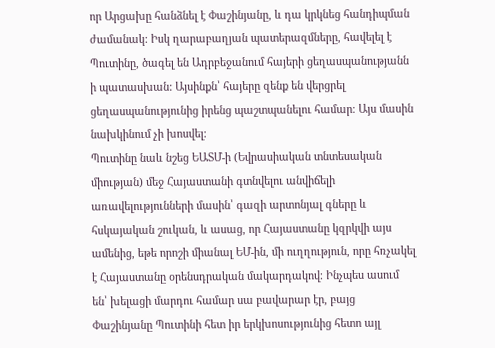որ Արցախը հանձնել է Փաշինյանը, և դա կրկնեց հանդիպման ժամանակ: Իսկ ղարաբաղյան պատերազմները, հավելել է Պուտինը, ծագել են Ադրբեջանում հայերի ցեղասպանությանն ի պատասխան: Այսինքն՝ հայերը զենք են վերցրել ցեղասպանությունից իրենց պաշտպանելու համար։ Այս մասին նախկինում չի խոսվել։
Պուտինը նաև նշեց ԵԱՏՄ-ի (Եվրասիական տնտեսական միության) մեջ Հայաստանի գտնվելու անվիճելի առավելությունների մասին՝ գազի արտոնյալ գները և հսկայական շուկան, և ասաց, որ Հայաստանը կզրկվի այս ամենից, եթե որոշի միանալ ԵՄ-ին, մի ուղղություն, որը հռչակել է Հայաստանը օրենսդրական մակարդակով։ Ինչպես ասում են՝ խելացի մարդու համար սա բավարար էր, բայց Փաշինյանը Պուտինի հետ իր երկխոսությունից հետո այլ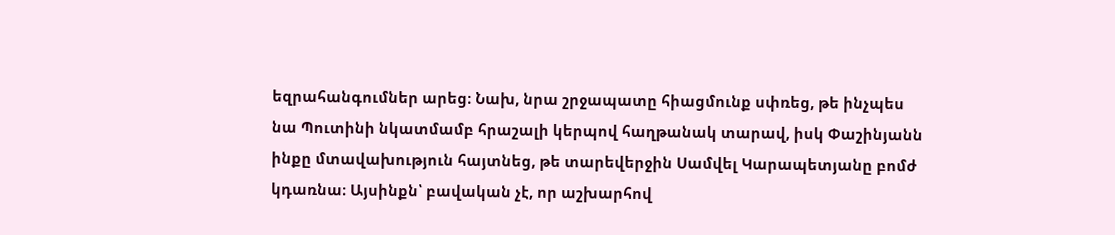եզրահանգումներ արեց։ Նախ, նրա շրջապատը հիացմունք սփռեց, թե ինչպես նա Պուտինի նկատմամբ հրաշալի կերպով հաղթանակ տարավ, իսկ Փաշինյանն ինքը մտավախություն հայտնեց, թե տարեվերջին Սամվել Կարապետյանը բոմժ կդառնա։ Այսինքն՝ բավական չէ, որ աշխարհով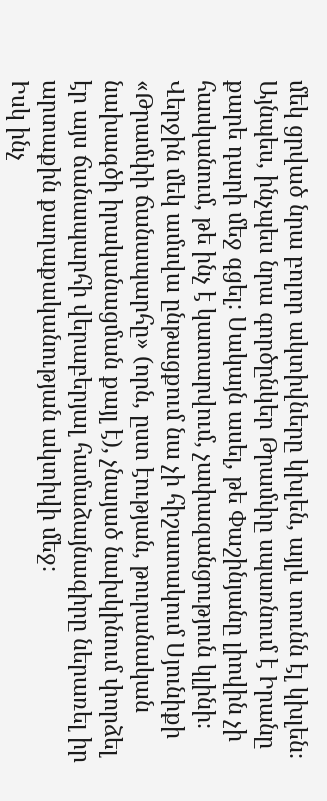մեկ ցրված նրա բոլոր ակտիվները կխլեն, այլև տունն էլ կխլեն։ Այնպես, ինչպես նրա գործընկեր Թրամփը սպառնում է Իրանը քարե դարի մեջ գցել։ Սակայն ասել, թե Փաշինյանը լիովին չի հասկանում, թե ինչ է կատարվում, չափազանցություն կլինի։ Վերջին մեկ ամսվա ընթացքում նա չի հիշատակում Սյունիքի «Թրամփի ճանապարհը» (որն, ըստ էության, թուրանական նախագծի իրականացման քայլ է), չնայած նախկինում փորձել էր այս ճանապարհի վերաբերյալ համաձայնագիրը ներառել իր արտաքին քաղաքականության ակտիվի մեջ։
Իսկ ինչ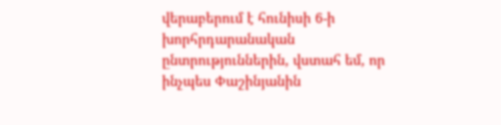վերաբերում է հունիսի 6-ի խորհրդարանական ընտրություններին, վստահ եմ, որ ինչպես Փաշինյանին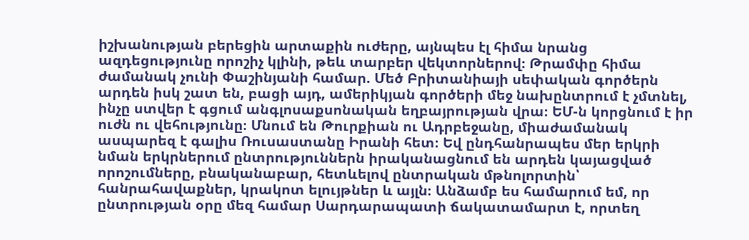իշխանության բերեցին արտաքին ուժերը, այնպես էլ հիմա նրանց ազդեցությունը որոշիչ կլինի, թեև տարբեր վեկտորներով։ Թրամփը հիմա ժամանակ չունի Փաշինյանի համար. Մեծ Բրիտանիայի սեփական գործերն արդեն իսկ շատ են, բացի այդ, ամերիկյան գործերի մեջ նախընտրում է չմտնել, ինչը ստվեր է գցում անգլոսաքսոնական եղբայրության վրա։ ԵՄ-ն կորցնում է իր ուժն ու վեհությունը։ Մնում են Թուրքիան ու Ադրբեջանը, միաժամանակ ասպարեզ է գալիս Ռուսաստանը Իրանի հետ։ Եվ ընդհանրապես մեր երկրի նման երկրներում ընտրություններն իրականացնում են արդեն կայացված որոշումները, բնականաբար, հետևելով ընտրական մթնոլորտին՝ հանրահավաքներ, կրակոտ ելույթներ և այլն։ Անձամբ ես համարում եմ, որ ընտրության օրը մեզ համար Սարդարապատի ճակատամարտ է, որտեղ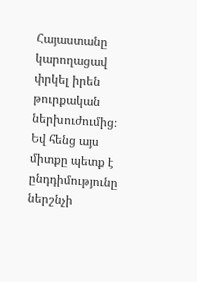Հայաստանը կարողացավ փրկել իրեն թուրքական ներխուժումից։ Եվ հենց այս միտքը պետք է ընդդիմությունը ներշնչի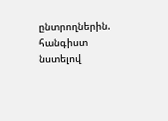ընտրողներին. հանգիստ նստելով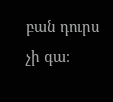բան դուրս չի գա։